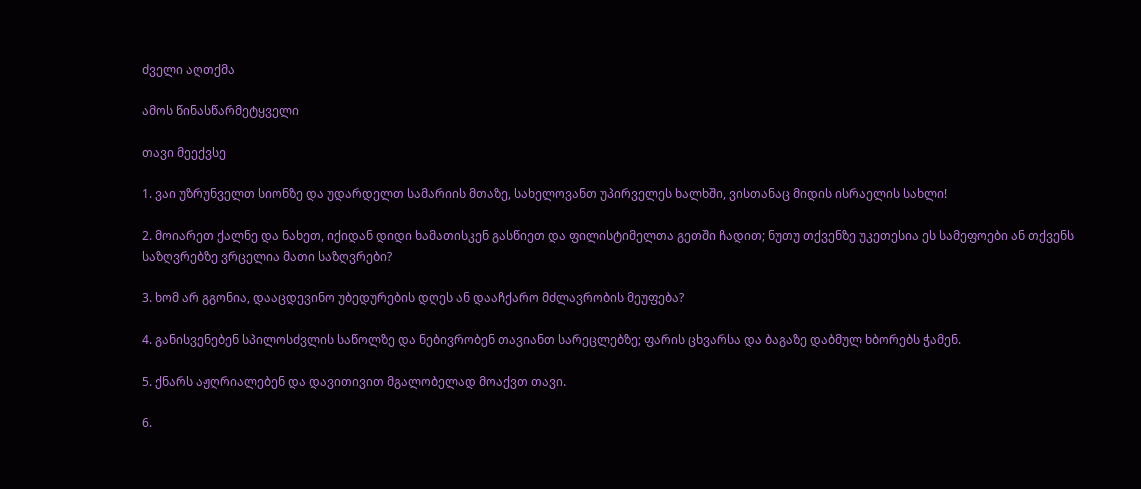ძველი აღთქმა

ამოს წინასწარმეტყველი

თავი მეექვსე

1. ვაი უზრუნველთ სიონზე და უდარდელთ სამარიის მთაზე, სახელოვანთ უპირველეს ხალხში, ვისთანაც მიდის ისრაელის სახლი!

2. მოიარეთ ქალნე და ნახეთ, იქიდან დიდი ხამათისკენ გასწიეთ და ფილისტიმელთა გეთში ჩადით; ნუთუ თქვენზე უკეთესია ეს სამეფოები ან თქვენს საზღვრებზე ვრცელია მათი საზღვრები?

3. ხომ არ გგონია, დააცდევინო უბედურების დღეს ან დააჩქარო მძლავრობის მეუფება?

4. განისვენებენ სპილოსძვლის საწოლზე და ნებივრობენ თავიანთ სარეცლებზე; ფარის ცხვარსა და ბაგაზე დაბმულ ხბორებს ჭამენ.

5. ქნარს აჟღრიალებენ და დავითივით მგალობელად მოაქვთ თავი.

6.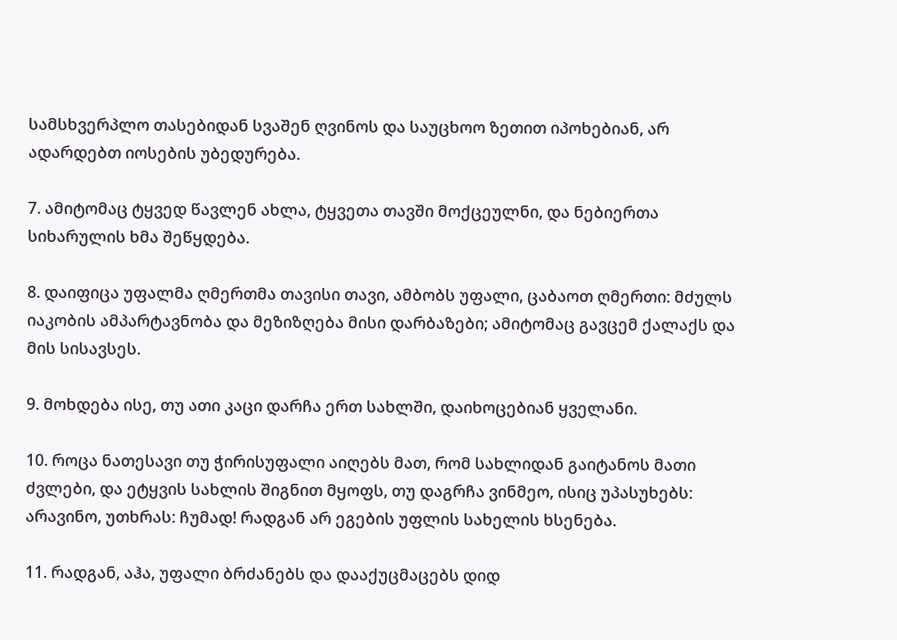სამსხვერპლო თასებიდან სვაშენ ღვინოს და საუცხოო ზეთით იპოხებიან, არ ადარდებთ იოსების უბედურება.

7. ამიტომაც ტყვედ წავლენ ახლა, ტყვეთა თავში მოქცეულნი, და ნებიერთა სიხარულის ხმა შეწყდება.

8. დაიფიცა უფალმა ღმერთმა თავისი თავი, ამბობს უფალი, ცაბაოთ ღმერთი: მძულს იაკობის ამპარტავნობა და მეზიზღება მისი დარბაზები; ამიტომაც გავცემ ქალაქს და მის სისავსეს.

9. მოხდება ისე, თუ ათი კაცი დარჩა ერთ სახლში, დაიხოცებიან ყველანი.

10. როცა ნათესავი თუ ჭირისუფალი აიღებს მათ, რომ სახლიდან გაიტანოს მათი ძვლები, და ეტყვის სახლის შიგნით მყოფს, თუ დაგრჩა ვინმეო, ისიც უპასუხებს: არავინო, უთხრას: ჩუმად! რადგან არ ეგების უფლის სახელის ხსენება.

11. რადგან, აჰა, უფალი ბრძანებს და დააქუცმაცებს დიდ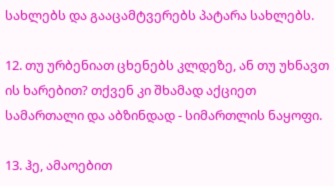სახლებს და გააცამტვერებს პატარა სახლებს.

12. თუ ურბენიათ ცხენებს კლდეზე, ან თუ უხნავთ ის ხარებით? თქვენ კი შხამად აქციეთ სამართალი და აბზინდად - სიმართლის ნაყოფი.

13. ჰე, ამაოებით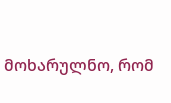მოხარულნო, რომ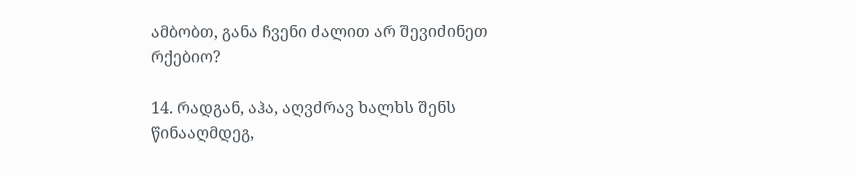ამბობთ, განა ჩვენი ძალით არ შევიძინეთ რქებიო?

14. რადგან, აჰა, აღვძრავ ხალხს შენს წინააღმდეგ,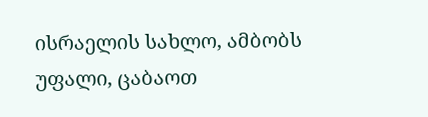ისრაელის სახლო, ამბობს უფალი, ცაბაოთ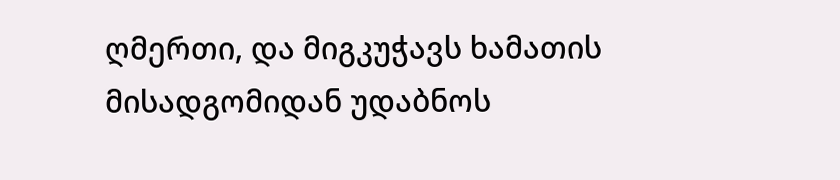ღმერთი, და მიგკუჭავს ხამათის მისადგომიდან უდაბნოს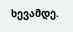ხევამდე.